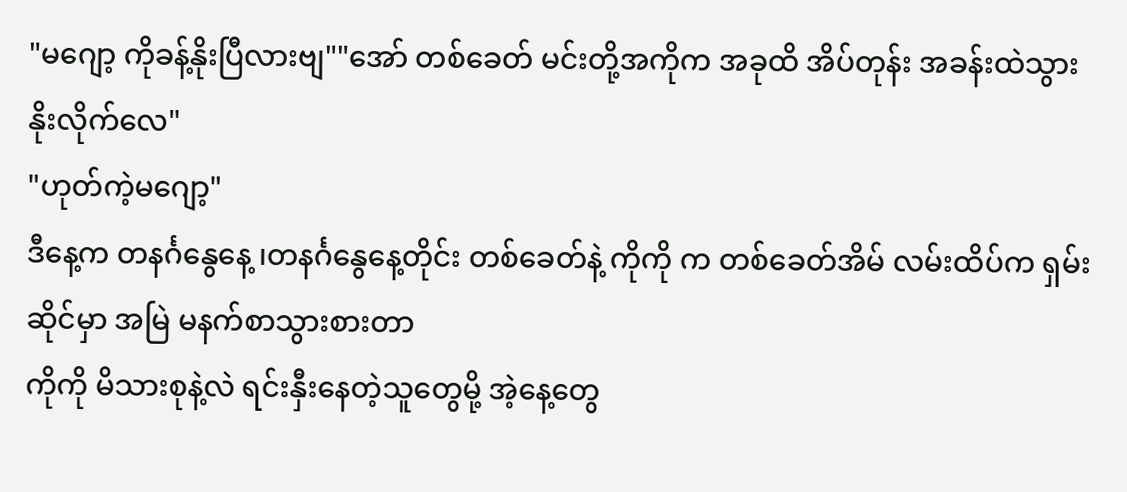"မဂျော့ ကိုခန့်နိုးပြီလားဗျ""အော် တစ်ခေတ် မင်းတို့အကိုက အခုထိ အိပ်တုန်း အခန်းထဲသွားနိုးလိုက်လေ"
"ဟုတ်ကဲ့မဂျော့"
ဒီနေ့က တနင်္ဂနွေနေ့ ၊တနင်္ဂနွေနေ့တိုင်း တစ်ခေတ်နဲ့ ကိုကို က တစ်ခေတ်အိမ် လမ်းထိပ်က ရှမ်းဆိုင်မှာ အမြဲ မနက်စာသွားစားတာ
ကိုကို မိသားစုနဲ့လဲ ရင်းနှီးနေတဲ့သူတွေမို့ အဲ့နေ့တွေ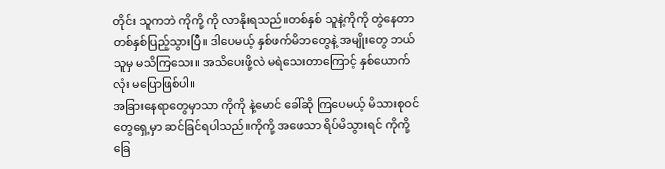တိုင်း သူကဘဲ ကိုကို့ ကို လာနိုးရသည်။တစ်နှစ် သူနဲ့ကိုကို တွဲနေတာ တစ်နှစ်ပြည့်သွားပြီ။ ဒါပေမယ့် နှစ်ဖက်မိဘတွေနဲ့ အမျိုးတွေ ဘယ်သူမှ မသိကြသေး။ အသိပေးဖို့လဲ မရဲသေးတာကြောင့် နှစ်ယောက်လုံး မပြောဖြစ်ပါ။
အခြားနေရာတွေမှာသာ ကိုကို နဲ့မောင် ခေါ်ဆို ကြပေမယ့် မိသားစုဝင်တွေရှေ့မှာ ဆင်ခြင်ရပါသည်။ကိုကို့ အဖေသာ ရိပ်မိသွားရင် ကိုကို့ ခြေ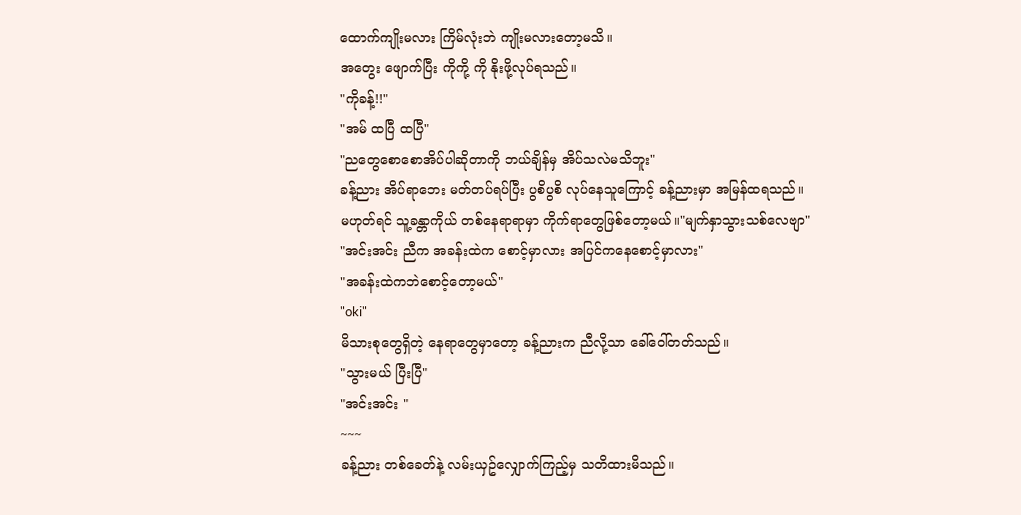ထောက်ကျိုးမလား ကြိမ်လုံးဘဲ ကျိုးမလားတော့မသိ။
အတွေး ဖျောက်ပြီး ကိုကို့ ကို နိုးဖို့လုပ်ရသည်။
"ကိုခန့်!!"
"အမ် ထပြီ ထပြီ"
"ညတွေစောစောအိပ်ပါဆိုတာကို ဘယ်ချိန်မှ အိပ်သလဲမသိဘူး"
ခန့်ညား အိပ်ရာဘေး မတ်တပ်ရပ်ပြီး ပွစိပွစိ လုပ်နေသူကြောင့် ခန့်ညားမှာ အမြန်ထရသည်။
မဟုတ်ရင် သူ့ခန္တာကိုယ် တစ်နေရာရာမှာ ကိုက်ရာတွေဖြစ်တော့မယ်။"မျက်နှာသွားသစ်လေဗျာ"
"အင်းအင်း ညီက အခန်းထဲက စောင့်မှာလား အပြင်ကနေစောင့်မှာလား"
"အခန်းထဲကဘဲစောင့်တော့မယ်"
"oki"
မိသားစုတွေရှိတဲ့ နေရာတွေမှာတော့ ခန့်ညားက ညီလို့သာ ခေါ်ဝေါ်တတ်သည်။
"သွားမယ် ပြီးပြီ"
"အင်းအင်း "
~~~
ခန့်ညား တစ်ခေတ်နဲ့ လမ်းယှဥ်လျှောက်ကြည့်မှ သတိထားမိသည်။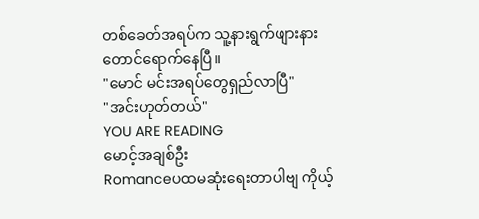တစ်ခေတ်အရပ်က သူ့နားရွက်ဖျားနားတောင်ရောက်နေပြီ။
"မောင် မင်းအရပ်တွေရှည်လာပြီ"
"အင်းဟုတ်တယ်"
YOU ARE READING
မောင့်အချစ်ဦး
Romanceပထမဆုံးရေးတာပါဗျ ကိုယ့်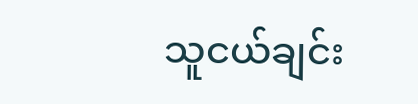သူငယ်ချင်း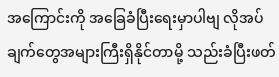အကြောင်းကို အခြေခံပြီးရေးမှာပါဗျ လိုအပ်ချက်တွေအများကြီးရှိနိုင်တာမို့ သည်းခံပြီးဖတ်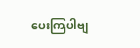ပေးကြပါဗျ